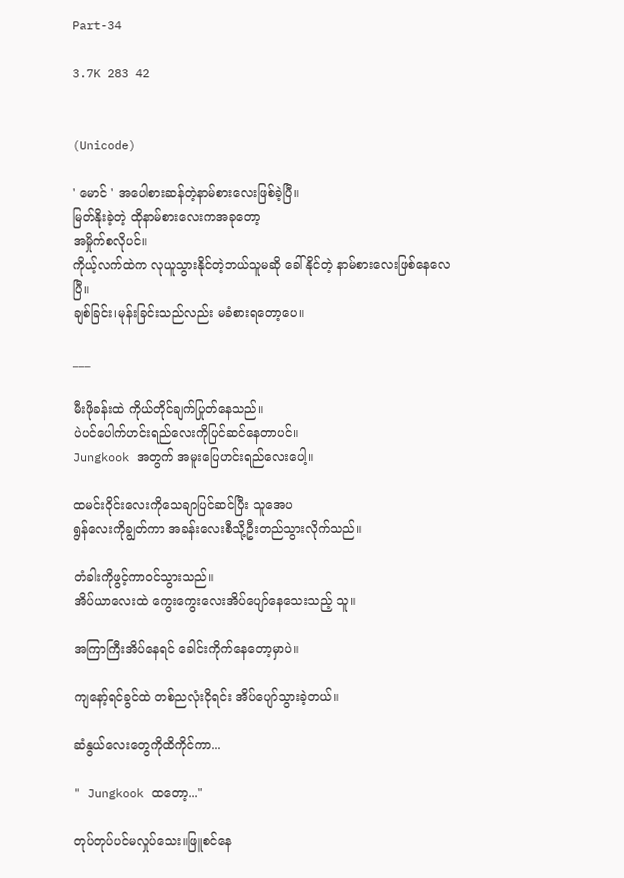Part-34

3.7K 283 42


(Unicode)

' မောင် ' အပေါစားဆန်တဲ့နာမ်စားလေးဖြစ်ခဲ့ပြီ။
မြတ်နိုးခဲ့တဲ့ ထိုနာမ်စားလေးကအခုတော့
အမှိုက်စလိုပင်။
ကိုယ့်လက်ထဲက လုယူသွားနိုင်တဲ့ဘယ်သူမဆို ခေါ်နိုင်တဲ့ နာမ်စားလေးဖြစ်နေလေပြီ။
ချစ်ခြင်း၊မုန်းခြင်းသည်လည်း မခံစားရတော့ပေ။

___

မီးဖိုခန်းထဲ ကိုယ်တိုင်ချက်ပြုတ်နေသည်။
ပဲပင်ပေါက်ဟင်းရည်လေးကိုပြင်ဆင်နေတာပင်။
Jungkook အတွက် အမူးပြေဟင်းရည်လေးပေါ့။

ထမင်းဝိုင်းလေးကိုသေချာပြင်ဆင်ပြီး သူအေပ
ရွန်လေးကိုချွတ်ကာ အခန်းလေးစီသို့ဦးတည်သွားလိုက်သည်။

တံခါးကိုဖွင့်ကာဝင်သွားသည်။
အိပ်ယာလေးထဲ ကွေးကွေးလေးအိပ်ပျော်နေသေးသည့် သူ။

အကြာကြီးအိပ်နေရင် ခေါင်းကိုက်နေတော့မှာပဲ။

ကျနော့်ရင်ခွင်ထဲ တစ်ညလုံးငိုရင်း အိပ်ပျော်သွားခဲ့တယ်။

ဆံနွယ်လေးတွေကိုထိကိုင်ကာ...

" Jungkook ထတော့..."

တုပ်တုပ်ပင်မလှုပ်သေး။ဖြူစင်နေ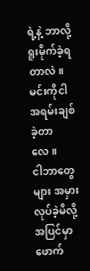ရဲ့နဲ့ ဘာလို့ ရူးမိုက်ခဲ့ရတာလဲ။မင်းကိုငါ အရမ်းချစ်ခဲ့တာလေ။
ငါဘာတွေများ အမှားလုပ်ခဲ့မိလို့ အပြင်မှာ ဖောက်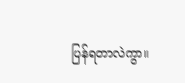ပြန်ရတာလဲကွာ။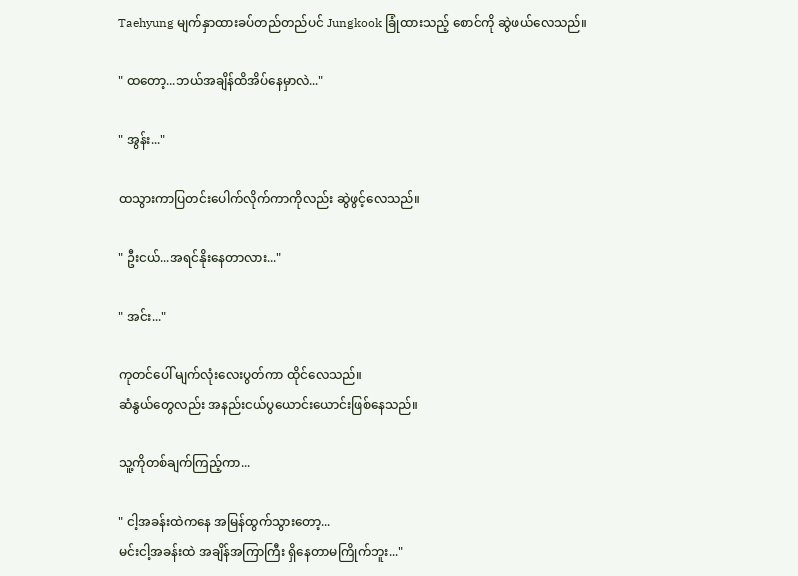Taehyung မျက်နှာထားခပ်တည်တည်ပင် Jungkook ခြုံထားသည့် စောင်ကို ဆွဲဖယ်လေသည်။

" ထတော့...ဘယ်အချိန်ထိအိပ်နေမှာလဲ..."

" အွန်း..."

ထသွားကာပြတင်းပေါက်လိုက်ကာကိုလည်း ဆွဲဖွင့်လေသည်။

" ဦးငယ်...အရင်နိုးနေတာလား..."

" အင်း..."

ကုတင်ပေါ် မျက်လုံးလေးပွတ်ကာ ထိုင်လေသည်။
ဆံနွယ်တွေလည်း အနည်းငယ်ပွယောင်းယောင်းဖြစ်နေသည်။

သူ့ကိုတစ်ချက်ကြည့်ကာ...

" ငါ့အခန်းထဲကနေ အမြန်ထွက်သွားတော့...
မင်းငါ့အခန်းထဲ အချိန်အကြာကြီး ရှိနေတာမကြိုက်ဘူး..."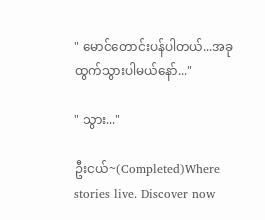" မောင်တောင်းပန်ပါတယ်...အခုထွက်သွားပါမယ်နော်..."

" သွား..."

ဦးငယ်~(Completed)Where stories live. Discover now